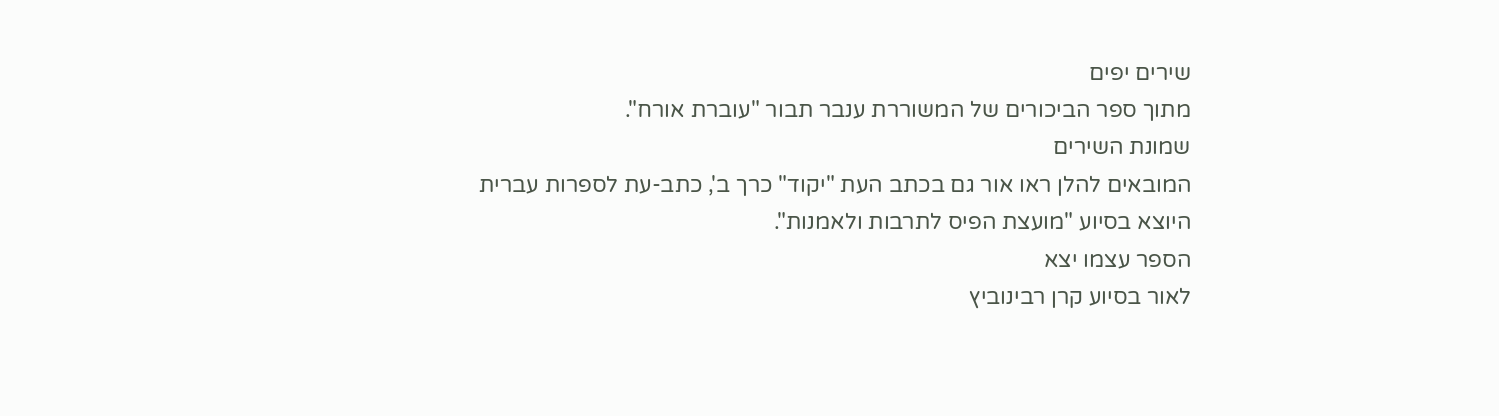שירים יפים
מתוך ספר הביכורים של המשוררת ענבר תבור "עוברת אורח".
שמונת השירים
המובאים להלן ראו אור גם בכתב העת "יקוד" כרך ב', כתב-עת לספרות עברית
היוצא בסיוע "מועצת הפיס לתרבות ולאמנות".
הספר עצמו יצא
לאור בסיוע קרן רבינוביץ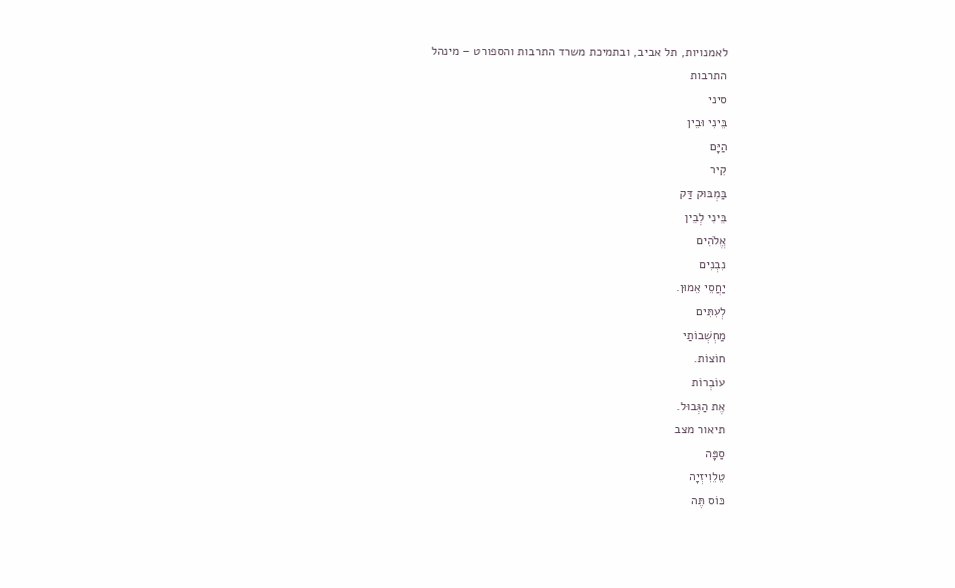לאמנויות, תל אביב, ובתמיכת משרד התרבות והספורט – מינהל
התרבות
סיני
בֵּינִי וּבֵין
הַיָּם
קִיר
בַּמְבּוּק דַּק
בֵּינִי לְבֵין
אֱלֹהִים
נִבְנִים
יַחֲסֵי אֵמוּן.
לְעִתִּים
מַחְשְׁבוֹתַי
חוֹצוֹת.
עוֹבְרוֹת
אֶת הַגְּבוּל.
תיאור מצב
סַפָּה
טֵלֵוִיזְיָה
כּוֹס תֶּה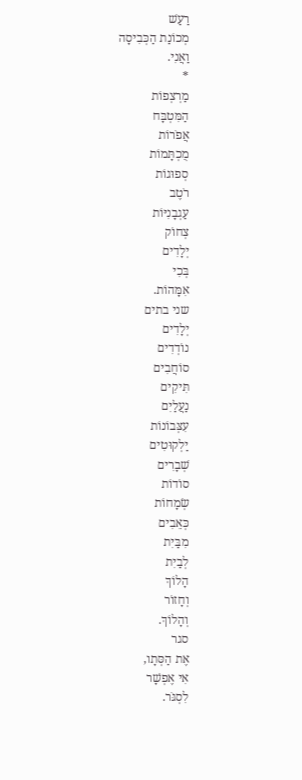רַעַשׁ
מְכוֹנַת הַכְּבִיסָה
וַאֲנִי.
*
מַרְצְפוֹת
הַמִּטְבָּח
אֲפֹרוֹת
מֻכְתָּמוֹת
סְפוּגוֹת
רֹטֶב
עַגְבָנִיּוֹת
צְחוֹק
יְלָדִים
בְּכִי
אִמָּהוֹת.
שני בתים
יְלָדִים
נוֹדְדִים
סוֹחֲבִים
תִּיקִים
נַעֲלַיִם
עִצְּבוֹנוֹת
יַלְקוּטִים
שְׁבָרִים
סוֹדוֹת
שְׂמָחוֹת
כְּאֵבִים
מִבַּיִת
לְבַיִת
הָלוֹךְ
וְחָזוֹר
וְהָלוֹךְ.
סגר
אֶת הַסְּתָו,
אִי אֶפְשָׁר
לִסְגֹּר.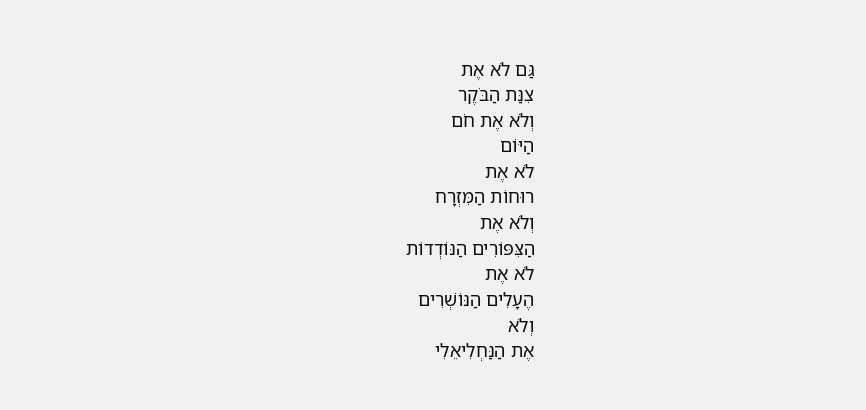גַּם לֹא אֶת
צִנַּת הַבֹּקֶר
וְלֹא אֶת חֹם
הַיּוֹם
לֹא אֶת
רוּחוֹת הַמִּזְרָח
וְלֹא אֶת
הַצִּפּוֹרִים הַנּוֹדְדוֹת
לֹא אֶת
הֶעָלִים הַנּוֹשְׁרִים
וְלֹא
אֶת הַנַּחְלִיאֵלִי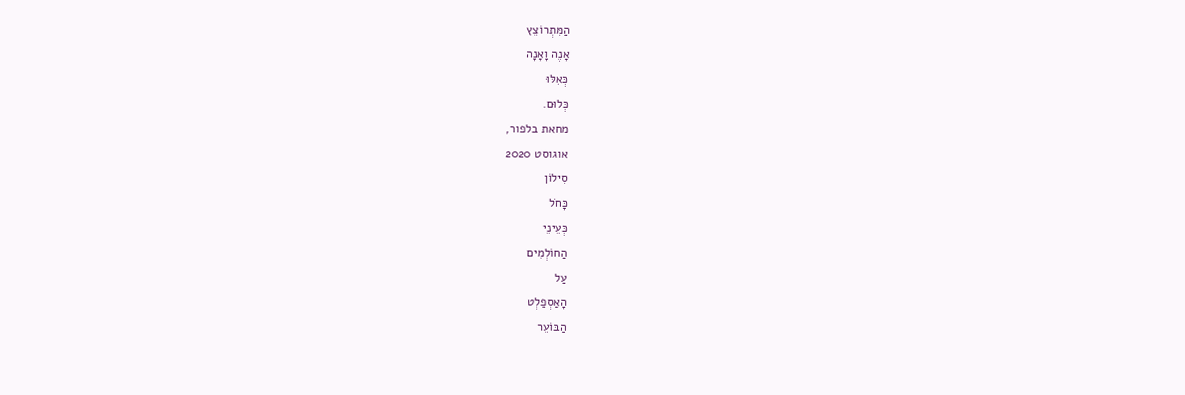הַמִּתְרוֹצֵץ
אָנֶה וָאָנָה
כְּאִלּוּ
כְּלוּם.
מחאת בלפור,
אוגוסט 2020
סִילוֹן
כָּחֹל
כְּעֵינֵי
הַחוֹלְמִים
עַל
הָאַסְפַלְט
הַבּוֹעֵר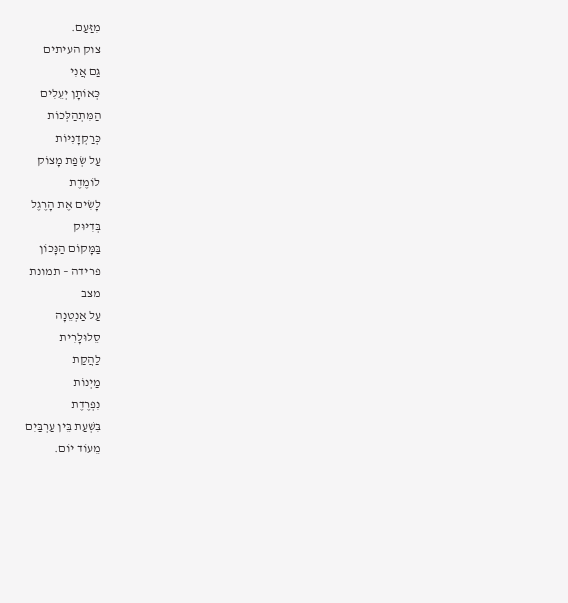מִזַּעַם.
צוק העיתים
גַּם אֲנִי
כְּאוֹתָן יְעֵלִים
הַמִּתְהַלְּכוֹת
כְּרַקְדָנִיּוֹת
עַל שְׂפַת מָצוֹק
לוֹמֶדֶת
לָשִׂים אֶת הָרֶגֶל
בְּדִיּוּק
בַּמָּקוֹם הַנָּכוֹן
פרידה – תמונת
מצב
עַל אַנְטֵנָה
סֵלוּלָרִית
לַהֲקַת
מַיְנוֹת
נִפְרֶדֶת
בִּשְׁעַת בֵּין עַרְבַּיִם
מֵעוֹד יוֹם.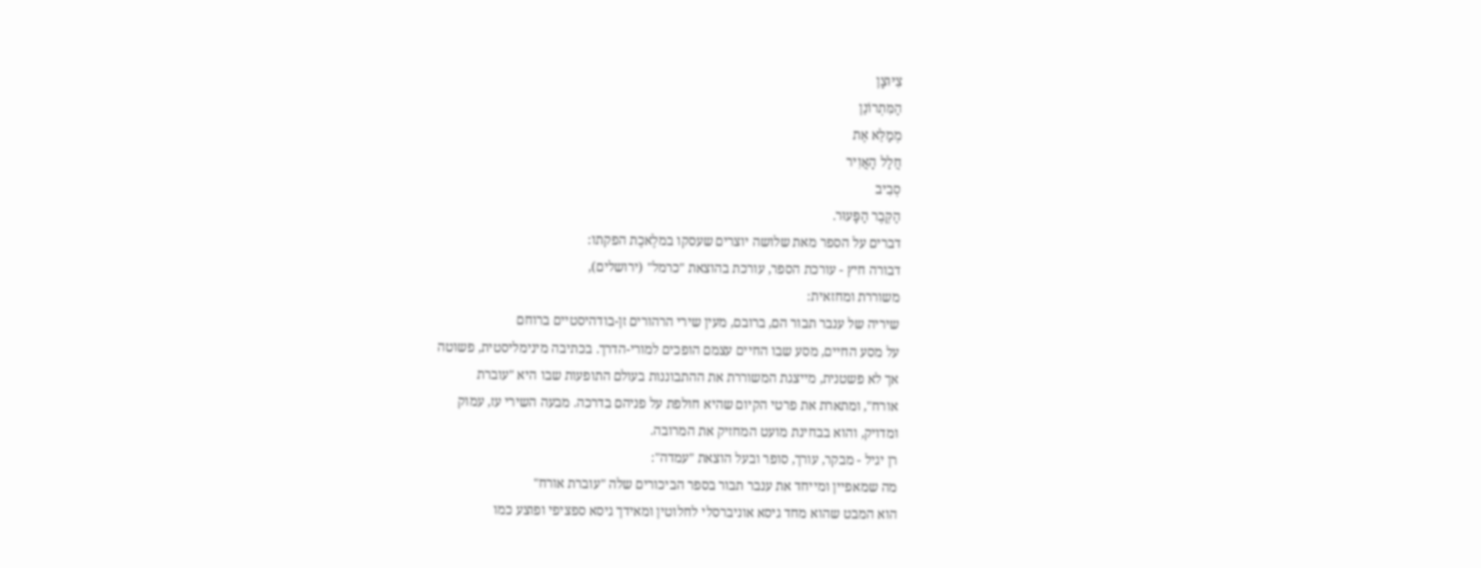צִיּוּצָן
הַמִּתְרוֹנֵן
מְמַלֵּא אֶת
חֲלַל הָאֲוִיר
סְבִיב
הַקֶּבֶר הַפָּעוּר.
דברים על הספר מאת שלושה יוצרים שעסקו במלֶאכֶת הפקתו:
דבורה חיץ - עורכת הספר, עורכת בהוצאת "כרמל" (ירושלים),
משוררת ומחזאית:
שיריה של ענבר תבור הם, ברובם, מעין שירי הרהורים זן-בודהיסטיים ברוחם
על מסע החיים, מסע שבו החיים עצמם הופכים למורי-הדרך. בכתיבה מינימליסטית, פשוטה
אך לא פשטנית, מייצגת המשוררת את ההתבוננות בעולם התופעות שבו היא "עוברת
אורח", ומתארת את פרטי הקיום שהיא חולפת על פניהם בדרכה. מבעה השירי עז, עמוק
ומדויק, והוא בבחינת מועט המחזיק את המרובה.
רן יגיל - מבקר, עורך, סופר ובעל הוצאת "עמדה":
מה שמאפיין ומייחד את ענבר תבור בספר הביכורים שלה "עוברת אורח"
הוא המבט שהוא מחד גיסא אוניברסלי לחלוטין ומאידך גיסא ספציפי ופוצע כמו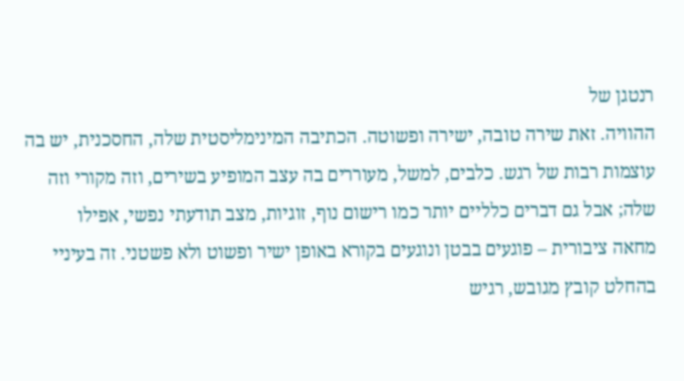רנטגן של
ההוויה. זאת שירה טובה, ישירה ופשוטה. הכתיבה המינימליסטית שלה, החסכנית, יש בה
עוצמות רבות של רגש. כלבים, למשל, מעוררים בה עצב המופיע בשירים, וזה מקורי וזה
שלה; אבל גם דברים כלליים יותר כמו רישום נוף, זוגיות, מצב תודעתי נפשי, אפילו
מחאה ציבורית – פוגעים בבטן ונוגעים בקורא באופן ישיר ופשוט ולא פשטני. זה בעיניי
בהחלט קובץ מגובש, רגיש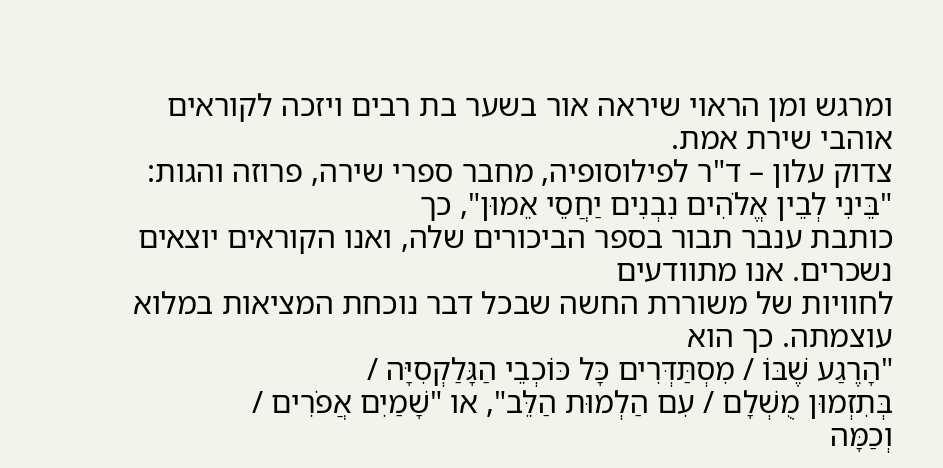ומרגש ומן הראוי שיראה אור בשער בת רבים ויזכה לקוראים
אוהבי שירת אמת.
צדוק עלון – ד"ר לפילוסופיה, מחבר ספרי שירה, פרוזה והגות:
"בֵּינִי לְבֵין אֱלֹהִים נִבְנִים יַחֲסֵי אֵמוּן", כך
כותבת ענבר תבור בספר הביכורים שלה, ואנו הקוראים יוצאים נשכרים. אנו מתוודעים
לחוויות של משוררת החשה שבכל דבר נוכחת המציאות במלוא עוצמתה. כך הוא
"הָרֶגַע שֶׁבּוֹ / מִסְתַּדְּרִים כָּל כּוֹכְבֵי הַגָּלַקְסִיָּה /
בְּתִזְמוּן מֻשְׁלָם / עִם הַלְמוּת הַלֵּב", או "שָׁמַיִם אֲפֹרִים /
וְכַמָּה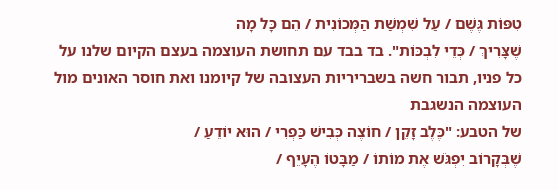טִפּוֹת גֶּשֶׁם / עַל שִׁמְשַׁת הַמְּכוֹנִית / הֵם כָּל מָה
שֶׁצָּרִיךְ / כְּדֵי לִבְכּוֹת". בד בבד עם תחושת העוצמה בעצם הקיום שלנו על
כל פניו, תבור חשה בשבריריות העצובה של קיומנו ואת חוסר האונים מול העוצמה הנשגבת
של הטבע: "כֶּלֶב זָקֵן / חוֹצֶה כְּבִישׁ כַּפְרִי / הוּא יוֹדֵעַ /
שֶׁבְּקָרוֹב יִפְגֹּשׁ אֶת מוֹתוֹ / מַבָּטוֹ הֶעָיֵף /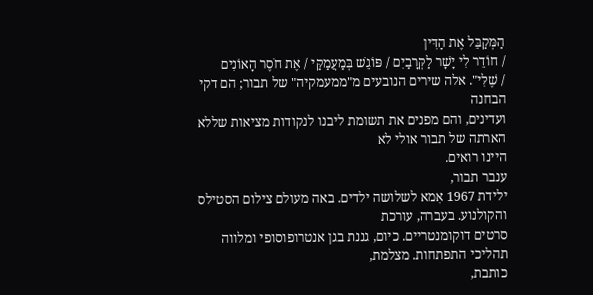הַמְּקַבֵּל אֶת הַדִּין
/ חוֹדֵר לִי יָשָׁר לַקְּרָבַיִם / פּוֹגֵשׁ בְּמַעֲמַקַּי / אֶת חֹסֶר הָאוֹנִים
/ שֶׁלִּי". אלה שירים הנובעים מ"ממעמקיה" של תבור; הם דקי הבחנה
ועדינים, והם מפנים את תשומת ליבנו לנקודות מציאות שללא הארתה של תבור אולי לא
היינו רואים.
ענבר תבור,
ילידת 1967 אִמא לשלושה ילדים. באה מעולם צילום הסטילס והקולנוע. בעברה, עורכת
סרטים דוקומנטריים. כיום, גננת בגן אנטרופוסופי ומלווה תהליכי התפתחות. מצלמת,
כותבת,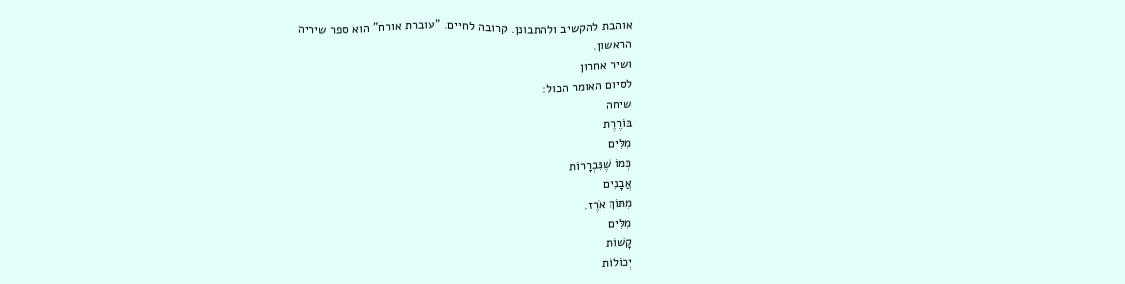אוהבת להקשיב ולהתבונן. קרובה לחיים. "עוברת אורח" הוא ספר שיריה
הראשון.
ושיר אחרון
לסיום האומר הכול:
שיחה
בּוֹרֶרֶת
מִלִּים
כְּמוֹ שֶׁנִּבְרָרוֹת
אֲבָנִים
מִתּוֹךְ אֹרֶז.
מִלִּים
קָשׁוֹת
יְכוֹלוֹת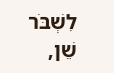לִשְׁבֹּר
שֵׁן,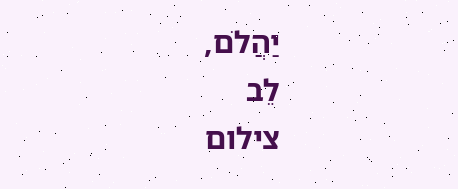יַהֲלֹם,
לֵב
צילום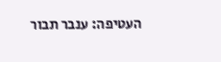העטיפה: ענבר תבור